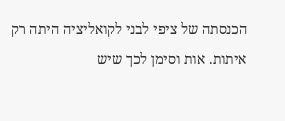הכנסתה של ציפי לבני לקואליציה היתה רק איתות. אות וסימן לכך שיש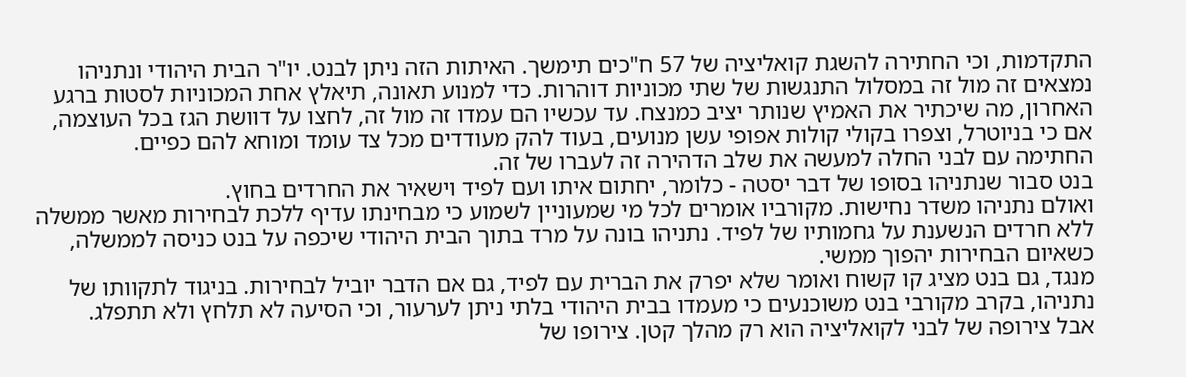התקדמות, וכי החתירה להשגת קואליציה של 57 ח"כים תימשך. האיתות הזה ניתן לבנט. יו"ר הבית היהודי ונתניהו נמצאים זה מול זה במסלול התנגשות של שתי מכוניות דוהרות. כדי למנוע תאונה, תיאלץ אחת המכוניות לסטות ברגע האחרון, מה שיכתיר את האמיץ שנותר יציב כמנצח. עד עכשיו הם עמדו זה מול זה, לחצו על דוושת הגז בכל העוצמה, אם כי בניוטרל, וצפרו בקולי קולות אפופי עשן מנועים, בעוד להק מעודדים מכל צד עומד ומוחא להם כפיים.
החתימה עם לבני החלה למעשה את שלב הדהירה זה לעברו של זה.
בנט סבור שנתניהו בסופו של דבר יסטה - כלומר, יחתום איתו ועם לפיד וישאיר את החרדים בחוץ.
ואולם נתניהו משדר נחישות. מקורביו אומרים לכל מי שמעוניין לשמוע כי מבחינתו עדיף ללכת לבחירות מאשר ממשלה ללא חרדים הנשענת על גחמותיו של לפיד. נתניהו בונה על מרד בתוך הבית היהודי שיכפה על בנט כניסה לממשלה, כשאיום הבחירות יהפוך ממשי.
מנגד, גם בנט מציג קו קשוח ואומר שלא יפרק את הברית עם לפיד, גם אם הדבר יוביל לבחירות. בניגוד לתקוותו של נתניהו, בקרב מקורבי בנט משוכנעים כי מעמדו בבית היהודי בלתי ניתן לערעור, וכי הסיעה לא תלחץ ולא תתפלג.
אבל צירופה של לבני לקואליציה הוא רק מהלך קטן. צירופו של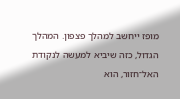מופז ייחשב למהלך פצפון. המהלך הגדול, כזה שיביא למעשה לנקודת האל־חזור, הוא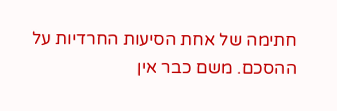חתימה של אחת הסיעות החרדיות על ההסכם. משם כבר אין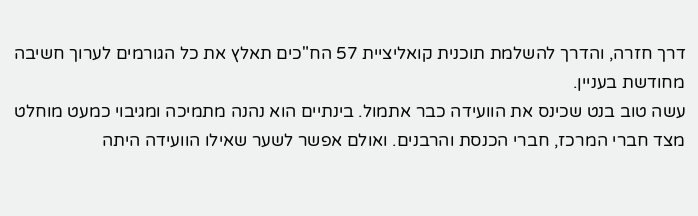דרך חזרה, והדרך להשלמת תוכנית קואליציית 57 הח"כים תאלץ את כל הגורמים לערוך חשיבה מחודשת בעניין.
עשה טוב בנט שכינס את הוועידה כבר אתמול. בינתיים הוא נהנה מתמיכה ומגיבוי כמעט מוחלט מצד חברי המרכז, חברי הכנסת והרבנים. ואולם אפשר לשער שאילו הוועידה היתה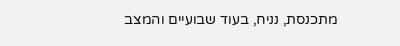מתכנסת, נניח, בעוד שבועיים והמצב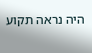היה נראה תקוע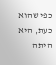כפי שהוא כעת, היא היתה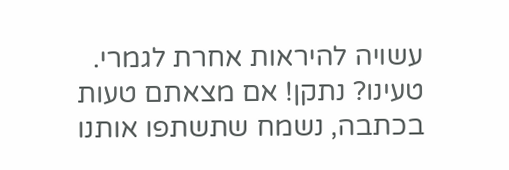עשויה להיראות אחרת לגמרי.
טעינו? נתקן! אם מצאתם טעות בכתבה, נשמח שתשתפו אותנו